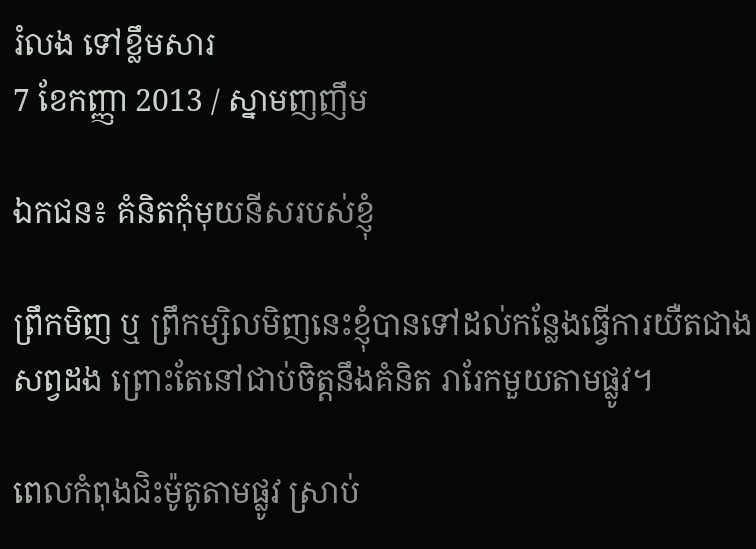រំលង ទៅខ្លឹមសារ
7 ខែកញ្ញា 2013 / ស្នាមញញឹម

ឯកជន៖ គំនិតកុំមុយនីសរបស់ខ្ញុំ

ព្រឹកមិញ ឬ ព្រឹកម្សិលមិញនេះខ្ញុំបានទៅដល់កន្លែងធ្វើការយឺតជាងសព្វដង ព្រោះតែនៅជាប់ចិត្តនឹងគំនិត រារែកមួយតាមផ្លូវ។

ពេលកំពុងជិះម៉ូតូតាមផ្លូវ ស្រាប់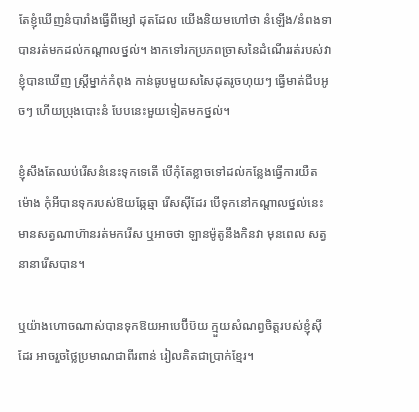តែខ្ញុំឃើញនំបារាំងធ្វើពីម្សៅ ដុតដែល យើងនិយមហៅថា នំឡើង/នំពងទា បានរត់មកដល់កណ្តាលថ្នល់។ ងាកទៅរកប្រភពច្រាសនៃដំណើររត់របស់វា ខ្ញុំបានឃើញ ស្រ្តីម្នាក់កំពុង កាន់ធូបមួយសសៃដុតរូចហុយៗ ធ្វើមាត់ជីបអូចៗ ហើយប្រុងបោះនំ បែបនេះមួយទៀតមកថ្នល់។

ខ្ញុំសឹងតែឈប់រើសនំនេះទុកទេតើ បើកុំតែខ្លាចទៅដល់កន្លែងធ្វើការយឺត ម៉ោង កុំអីបានទុករបស់ឱយឆ្កែឆ្មា រើសស៊ីដែរ បើទុកនៅកណ្តាលថ្នល់នេះ មានសត្វណាហ៊ានរត់មករើស ឬអាចថា ឡានម៉ូតូនឹងកិនវា មុនពេល សត្វនានារើសបាន។

ឬយ៉ាងហោចណាស់បានទុកឱយអាបេប៊ីប៊យ ក្មួយសំណព្វចិត្តរបស់ខ្ញុំស៊ី ដែរ អាចរួចថ្លៃប្រមាណជាពីរពាន់ រៀលគិតជាប្រាក់ខ្មែរ។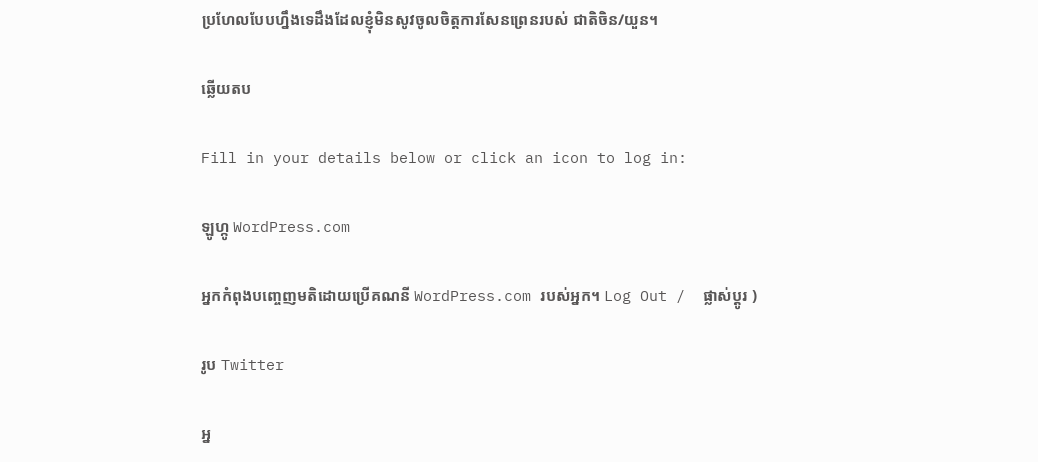ប្រហែលបែបហ្នឹងទេដឹងដែលខ្ញុំមិនសូវចូលចិត្តការសែនព្រេនរបស់ ជាតិចិន/យួន។

ឆ្លើយតប

Fill in your details below or click an icon to log in:

ឡូហ្កូ WordPress.com

អ្នកកំពុងបញ្ចេញមតិដោយប្រើគណនី WordPress.com របស់អ្នក។ Log Out /  ផ្លាស់ប្តូរ )

រូប Twitter

អ្ន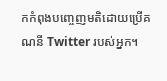កកំពុងបញ្ចេញមតិដោយប្រើគណនី Twitter របស់អ្នក។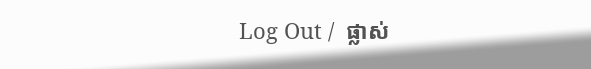Log Out /  ផ្លាស់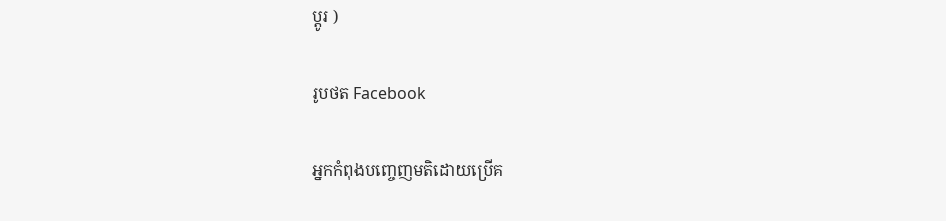ប្តូរ )

រូបថត Facebook

អ្នកកំពុងបញ្ចេញមតិដោយប្រើគ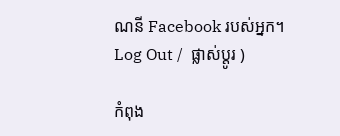ណនី Facebook របស់អ្នក។ Log Out /  ផ្លាស់ប្តូរ )

កំពុង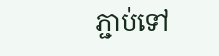ភ្ជាប់ទៅ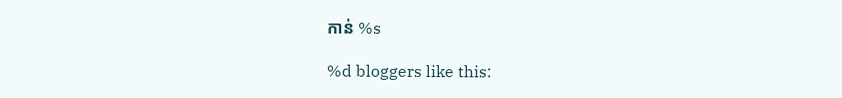កាន់ %s

%d bloggers like this: